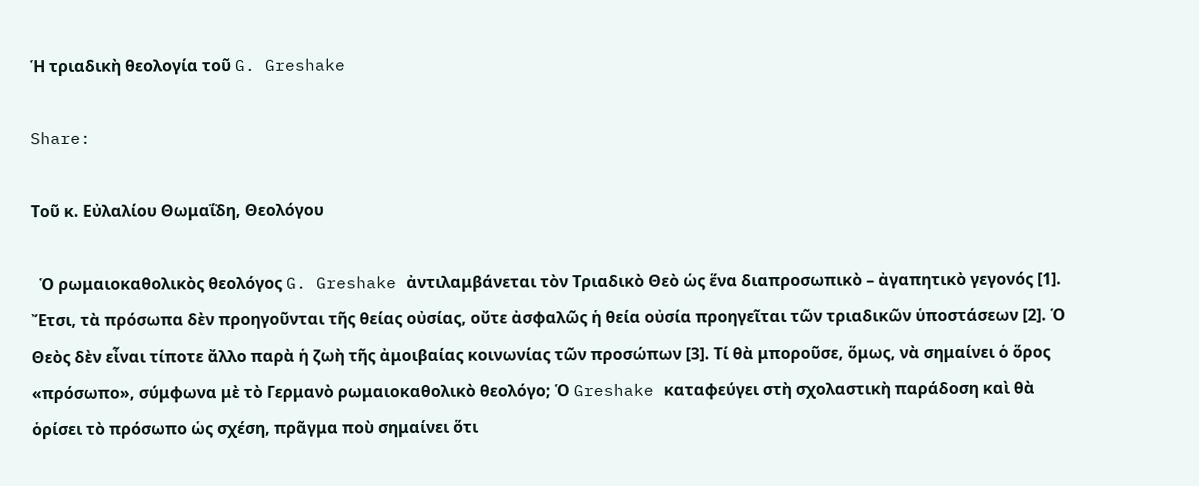Ἡ τριαδικὴ θεολογία τοῦ G. Greshake

Share:

Τοῦ κ. Εὐλαλίου Θωμαΐδη, Θεολόγου

  Ὁ ρωμαιοκαθολικὸς θεολόγος G. Greshake ἀντιλαμβάνεται τὸν Τριαδικὸ Θεὸ ὡς ἕνα διαπροσωπικὸ – ἀγαπητικὸ γεγονός [1]. Ἔτσι, τὰ πρόσωπα δὲν προηγοῦνται τῆς θείας οὐσίας, οὔτε ἀσφαλῶς ἡ θεία οὐσία προηγεῖται τῶν τριαδικῶν ὑποστάσεων [2]. Ὁ Θεὸς δὲν εἶναι τίποτε ἄλλο παρὰ ἡ ζωὴ τῆς ἀμοιβαίας κοινωνίας τῶν προσώπων [3]. Τί θὰ μποροῦσε, ὅμως, νὰ σημαίνει ὁ ὅρος «πρόσωπο», σύμφωνα μὲ τὸ Γερμανὸ ρωμαιοκαθολικὸ θεολόγο; Ὁ Greshake καταφεύγει στὴ σχολαστικὴ παράδοση καὶ θὰ ὁρίσει τὸ πρόσωπο ὡς σχέση, πρᾶγμα ποὺ σημαίνει ὅτι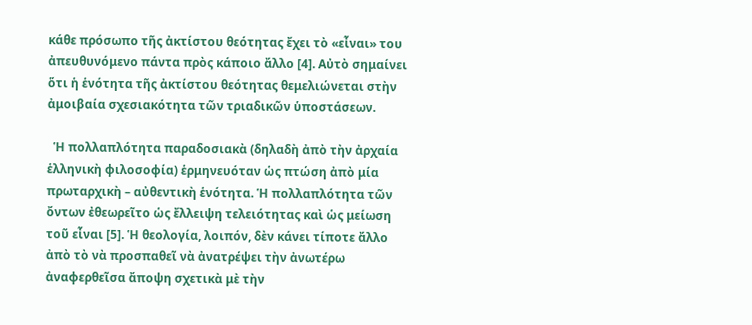κάθε πρόσωπο τῆς ἀκτίστου θεότητας ἔχει τὸ «εἶναι» του ἀπευθυνόμενο πάντα πρὸς κάποιο ἄλλο [4]. Αὐτὸ σημαίνει ὅτι ἡ ἑνότητα τῆς ἀκτίστου θεότητας θεμελιώνεται στὴν ἀμοιβαία σχεσιακότητα τῶν τριαδικῶν ὑποστάσεων.

  Ἡ πολλαπλότητα παραδοσιακὰ (δηλαδὴ ἀπὸ τὴν ἀρχαία ἑλληνικὴ φιλοσοφία) ἑρμηνευόταν ὡς πτώση ἀπὸ μία πρωταρχικὴ – αὐθεντικὴ ἑνότητα. Ἡ πολλαπλότητα τῶν ὄντων ἐθεωρεῖτο ὡς ἔλλειψη τελειότητας καὶ ὡς μείωση τοῦ εἶναι [5]. Ἡ θεολογία, λοιπόν, δὲν κάνει τίποτε ἄλλο ἀπὸ τὸ νὰ προσπαθεῖ νὰ ἀνατρέψει τὴν ἀνωτέρω ἀναφερθεῖσα ἄποψη σχετικὰ μὲ τὴν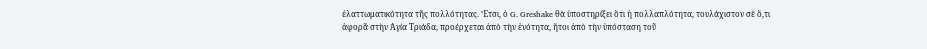ἐλαττωματικότητα τῆς πολλότητας. Ἔτσι, ὁ G. Greshake θὰ ὑποστηρίξει ὅτι ἡ πολλαπλότητα, τουλάχιστον σὲ ὅ,τι ἀφορᾶ στὴν Ἁγία Τριάδα, προέρχεται ἀπὸ τὴν ἑνότητα, ἤτοι ἀπὸ τὴν ὑπόσταση τοῦ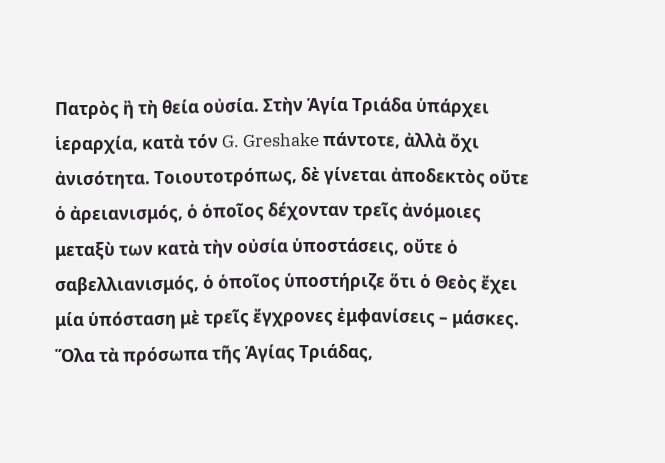Πατρὸς ἢ τὴ θεία οὐσία. Στὴν Ἁγία Τριάδα ὑπάρχει ἱεραρχία, κατὰ τόν G. Greshake πάντοτε, ἀλλὰ ὄχι ἀνισότητα. Τοιουτοτρόπως, δὲ γίνεται ἀποδεκτὸς οὔτε ὁ ἀρειανισμός, ὁ ὁποῖος δέχονταν τρεῖς ἀνόμοιες μεταξὺ των κατὰ τὴν οὐσία ὑποστάσεις, οὔτε ὁ σαβελλιανισμός, ὁ ὁποῖος ὑποστήριζε ὅτι ὁ Θεὸς ἔχει μία ὑπόσταση μὲ τρεῖς ἔγχρονες ἐμφανίσεις – μάσκες. Ὅλα τὰ πρόσωπα τῆς Ἁγίας Τριάδας,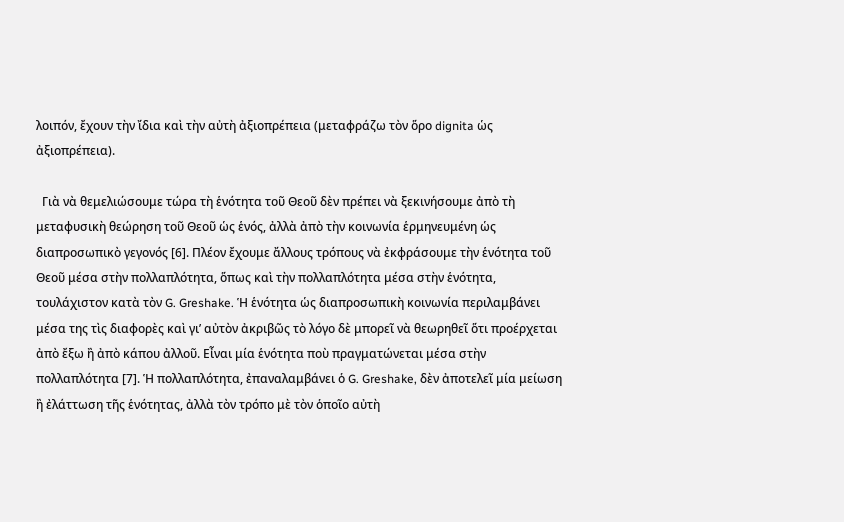λοιπόν, ἔχουν τὴν ἴδια καὶ τὴν αὐτὴ ἀξιοπρέπεια (μεταφράζω τὸν ὅρο dignita ὡς ἀξιοπρέπεια).

  Γιὰ νὰ θεμελιώσουμε τώρα τὴ ἑνότητα τοῦ Θεοῦ δὲν πρέπει νὰ ξεκινήσουμε ἀπὸ τὴ μεταφυσικὴ θεώρηση τοῦ Θεοῦ ὡς ἑνός, ἀλλὰ ἀπὸ τὴν κοινωνία ἑρμηνευμένη ὡς διαπροσωπικὸ γεγονός [6]. Πλέον ἔχουμε ἄλλους τρόπους νὰ ἐκφράσουμε τὴν ἑνότητα τοῦ Θεοῦ μέσα στὴν πολλαπλότητα, ὅπως καὶ τὴν πολλαπλότητα μέσα στὴν ἑνότητα, τουλάχιστον κατὰ τὸν G. Greshake. Ἡ ἑνότητα ὡς διαπροσωπικὴ κοινωνία περιλαμβάνει μέσα της τὶς διαφορὲς καὶ γι’ αὐτὸν ἀκριβῶς τὸ λόγο δὲ μπορεῖ νὰ θεωρηθεῖ ὅτι προέρχεται ἀπὸ ἔξω ἢ ἀπὸ κάπου ἀλλοῦ. Εἶναι μία ἑνότητα ποὺ πραγματώνεται μέσα στὴν πολλαπλότητα [7]. Ἡ πολλαπλότητα, ἐπαναλαμβάνει ὁ G. Greshake, δὲν ἀποτελεῖ μία μείωση ἢ ἐλάττωση τῆς ἑνότητας, ἀλλὰ τὸν τρόπο μὲ τὸν ὁποῖο αὐτὴ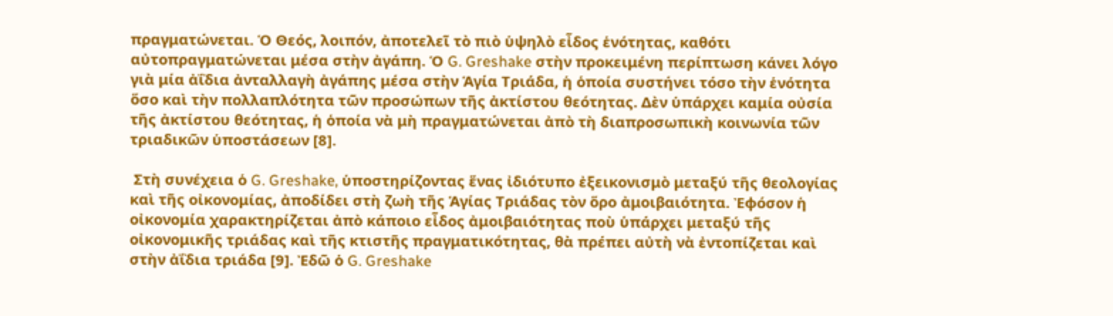πραγματώνεται. Ὁ Θεός, λοιπόν, ἀποτελεῖ τὸ πιὸ ὑψηλὸ εἶδος ἑνότητας, καθότι αὐτοπραγματώνεται μέσα στὴν ἀγάπη. Ὁ G. Greshake στὴν προκειμένη περίπτωση κάνει λόγο γιὰ μία ἀΐδια ἀνταλλαγὴ ἀγάπης μέσα στὴν Ἁγία Τριάδα, ἡ ὁποία συστήνει τόσο τὴν ἑνότητα ὅσο καὶ τὴν πολλαπλότητα τῶν προσώπων τῆς ἀκτίστου θεότητας. Δὲν ὑπάρχει καμία οὐσία τῆς ἀκτίστου θεότητας, ἡ ὁποία νὰ μὴ πραγματώνεται ἀπὸ τὴ διαπροσωπικὴ κοινωνία τῶν τριαδικῶν ὑποστάσεων [8].

 Στὴ συνέχεια ὁ G. Greshake, ὑποστηρίζοντας ἕνας ἰδιότυπο ἐξεικονισμὸ μεταξύ τῆς θεολογίας καὶ τῆς οἰκονομίας, ἀποδίδει στὴ ζωὴ τῆς Ἁγίας Τριάδας τὸν ὅρο ἀμοιβαιότητα. Ἐφόσον ἡ οἰκονομία χαρακτηρίζεται ἀπὸ κάποιο εἶδος ἀμοιβαιότητας ποὺ ὑπάρχει μεταξύ τῆς οἰκονομικῆς τριάδας καὶ τῆς κτιστῆς πραγματικότητας, θὰ πρέπει αὐτὴ νὰ ἐντοπίζεται καὶ στὴν ἀΐδια τριάδα [9]. Ἐδῶ ὁ G. Greshake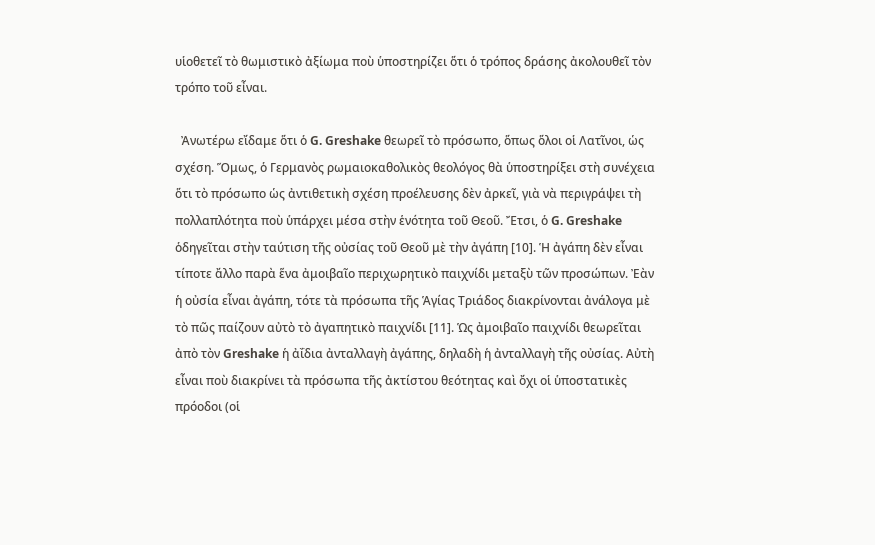υἱοθετεῖ τὸ θωμιστικὸ ἀξίωμα ποὺ ὑποστηρίζει ὅτι ὁ τρόπος δράσης ἀκολουθεῖ τὸν τρόπο τοῦ εἶναι.

  Ἀνωτέρω εἴδαμε ὅτι ὁ G. Greshake θεωρεῖ τὸ πρόσωπο, ὅπως ὅλοι οἱ Λατῖνοι, ὡς σχέση. Ὅμως, ὁ Γερμανὸς ρωμαιοκαθολικὸς θεολόγος θὰ ὑποστηρίξει στὴ συνέχεια ὅτι τὸ πρόσωπο ὡς ἀντιθετικὴ σχέση προέλευσης δὲν ἀρκεῖ, γιὰ νὰ περιγράψει τὴ πολλαπλότητα ποὺ ὑπάρχει μέσα στὴν ἑνότητα τοῦ Θεοῦ. Ἔτσι, ὁ G. Greshake ὁδηγεῖται στὴν ταύτιση τῆς οὐσίας τοῦ Θεοῦ μὲ τὴν ἀγάπη [10]. Ἡ ἀγάπη δὲν εἶναι τίποτε ἄλλο παρὰ ἕνα ἀμοιβαῖο περιχωρητικὸ παιχνίδι μεταξὺ τῶν προσώπων. Ἐὰν ἡ οὐσία εἶναι ἀγάπη, τότε τὰ πρόσωπα τῆς Ἁγίας Τριάδος διακρίνονται ἀνάλογα μὲ τὸ πῶς παίζουν αὐτὸ τὸ ἀγαπητικὸ παιχνίδι [11]. Ὡς ἀμοιβαῖο παιχνίδι θεωρεῖται ἀπὸ τὸν Greshake ἡ ἀΐδια ἀνταλλαγὴ ἀγάπης, δηλαδὴ ἡ ἀνταλλαγὴ τῆς οὐσίας. Αὐτὴ εἶναι ποὺ διακρίνει τὰ πρόσωπα τῆς ἀκτίστου θεότητας καὶ ὄχι οἱ ὑποστατικὲς πρόοδοι (οἱ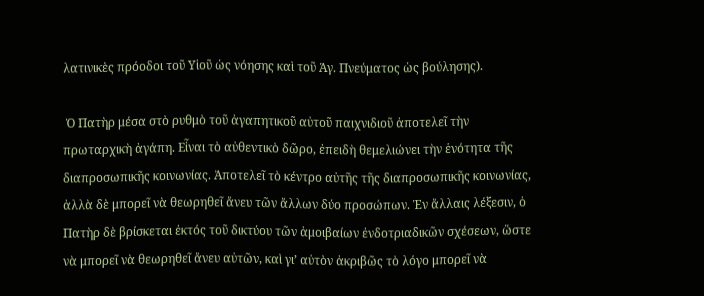λατινικὲς πρόοδοι τοῦ Υἱοῦ ὡς νόησης καὶ τοῦ Ἁγ. Πνεύματος ὡς βούλησης).

 Ὁ Πατὴρ μέσα στὸ ρυθμὸ τοῦ ἀγαπητικοῦ αὐτοῦ παιχνιδιοῦ ἀποτελεῖ τὴν πρωταρχικὴ ἀγάπη. Εἶναι τὸ αὐθεντικὸ δῶρο, ἐπειδὴ θεμελιώνει τὴν ἑνότητα τῆς διαπροσωπικῆς κοινωνίας. Ἀποτελεῖ τὸ κέντρο αὐτῆς τῆς διαπροσωπικῆς κοινωνίας, ἀλλὰ δὲ μπορεῖ νὰ θεωρηθεῖ ἄνευ τῶν ἄλλων δύο προσώπων. Ἐν ἄλλαις λέξεσιν, ὁ Πατὴρ δὲ βρίσκεται ἐκτός τοῦ δικτύου τῶν ἀμοιβαίων ἐνδοτριαδικῶν σχέσεων, ὥστε νὰ μπορεῖ νὰ θεωρηθεῖ ἄνευ αὐτῶν, καὶ γι’ αὐτὸν ἀκριβῶς τὸ λόγο μπορεῖ νὰ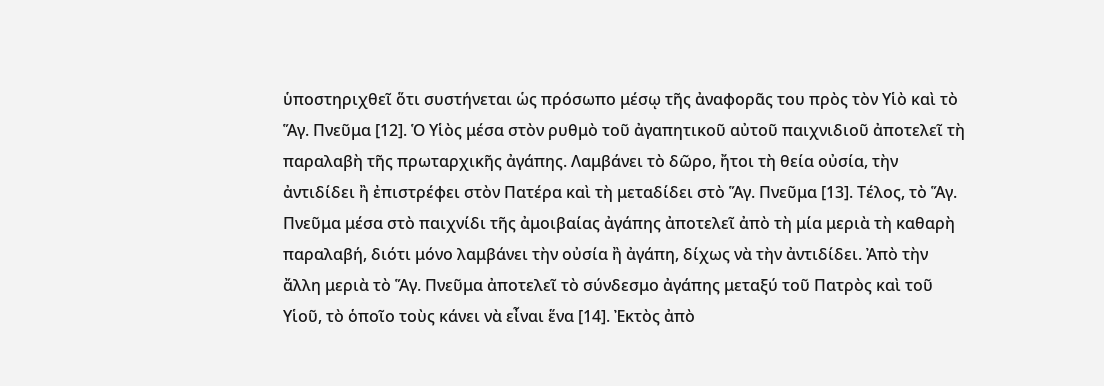ὑποστηριχθεῖ ὅτι συστήνεται ὡς πρόσωπο μέσῳ τῆς ἀναφορᾶς του πρὸς τὸν Υἱὸ καὶ τὸ Ἅγ. Πνεῦμα [12]. Ὁ Υἱὸς μέσα στὸν ρυθμὸ τοῦ ἀγαπητικοῦ αὐτοῦ παιχνιδιοῦ ἀποτελεῖ τὴ παραλαβὴ τῆς πρωταρχικῆς ἀγάπης. Λαμβάνει τὸ δῶρο, ἤτοι τὴ θεία οὐσία, τὴν ἀντιδίδει ἢ ἐπιστρέφει στὸν Πατέρα καὶ τὴ μεταδίδει στὸ Ἅγ. Πνεῦμα [13]. Τέλος, τὸ Ἅγ. Πνεῦμα μέσα στὸ παιχνίδι τῆς ἀμοιβαίας ἀγάπης ἀποτελεῖ ἀπὸ τὴ μία μεριὰ τὴ καθαρὴ παραλαβή, διότι μόνο λαμβάνει τὴν οὐσία ἢ ἀγάπη, δίχως νὰ τὴν ἀντιδίδει. Ἀπὸ τὴν ἄλλη μεριὰ τὸ Ἅγ. Πνεῦμα ἀποτελεῖ τὸ σύνδεσμο ἀγάπης μεταξύ τοῦ Πατρὸς καὶ τοῦ Υἱοῦ, τὸ ὁποῖο τοὺς κάνει νὰ εἶναι ἕνα [14]. Ἐκτὸς ἀπὸ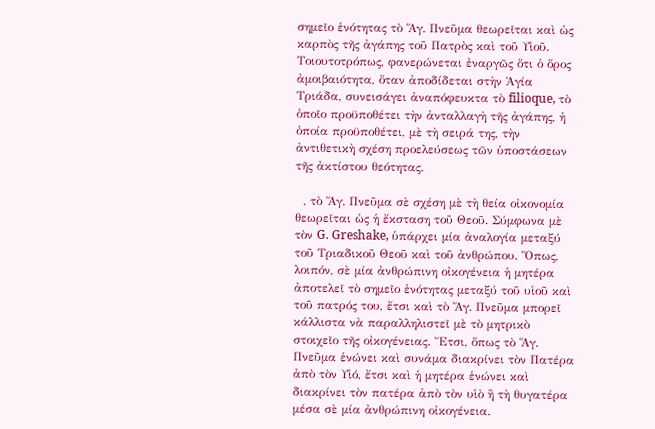σημεῖο ἑνότητας τὸ Ἅγ. Πνεῦμα θεωρεῖται καὶ ὡς καρπὸς τῆς ἀγάπης τοῦ Πατρὸς καὶ τοῦ Υἱοῦ. Τοιουτοτρόπως, φανερώνεται ἐναργῶς ὅτι ὁ ὅρος ἀμοιβαιότητα, ὅταν ἀποδίδεται στὴν Ἁγία Τριάδα, συνεισάγει ἀναπόφευκτα τὸ filioque, τὸ ὁποῖο προϋποθέτει τὴν ἀνταλλαγὴ τῆς ἀγάπης, ἡ ὁποία προϋποθέτει, μὲ τὴ σειρά της, τὴν ἀντιθετικὴ σχέση προελεύσεως τῶν ὑποστάσεων τῆς ἀκτίστου θεότητας.

  , τὸ Ἅγ. Πνεῦμα σὲ σχέση μὲ τὴ θεία οἰκονομία θεωρεῖται ὡς ἡ ἔκσταση τοῦ Θεοῦ. Σύμφωνα μὲ τὸν G. Greshake, ὑπάρχει μία ἀναλογία μεταξύ τοῦ Τριαδικοῦ Θεοῦ καὶ τοῦ ἀνθρώπου. Ὅπως, λοιπόν, σὲ μία ἀνθρώπινη οἰκογένεια ἡ μητέρα ἀποτελεῖ τὸ σημεῖο ἑνότητας μεταξύ τοῦ υἱοῦ καὶ τοῦ πατρός του, ἔτσι καὶ τὸ Ἅγ. Πνεῦμα μπορεῖ κάλλιστα νὰ παραλληλιστεῖ μὲ τὸ μητρικὸ στοιχεῖο τῆς οἰκογένειας. Ἔτσι, ὅπως τὸ Ἅγ. Πνεῦμα ἑνώνει καὶ συνάμα διακρίνει τὸν Πατέρα ἀπὸ τὸν Υἱό, ἔτσι καὶ ἡ μητέρα ἑνώνει καὶ διακρίνει τὸν πατέρα ἀπὸ τὸν υἱὸ ἢ τὴ θυγατέρα μέσα σὲ μία ἀνθρώπινη οἰκογένεια.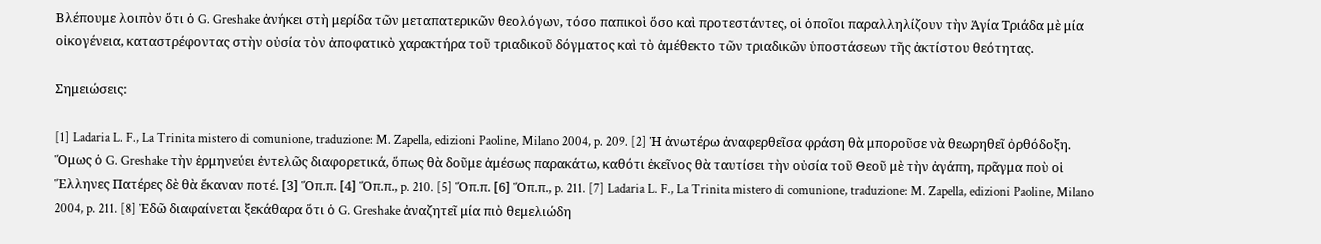Βλέπουμε λοιπὸν ὅτι ὁ G. Greshake ἀνήκει στὴ μερίδα τῶν μεταπατερικῶν θεολόγων, τόσο παπικοὶ ὅσο καὶ προτεστάντες, οἱ ὁποῖοι παραλληλίζουν τὴν Ἁγία Τριάδα μὲ μία οἰκογένεια, καταστρέφοντας στὴν οὐσία τὸν ἀποφατικὸ χαρακτήρα τοῦ τριαδικοῦ δόγματος καὶ τὸ ἀμέθεκτο τῶν τριαδικῶν ὑποστάσεων τῆς ἀκτίστου θεότητας.

Σημειώσεις:

[1] Ladaria L. F., La Trinita mistero di comunione, traduzione: M. Zapella, edizioni Paoline, Milano 2004, p. 209. [2] Ἡ ἀνωτέρω ἀναφερθεῖσα φράση θὰ μποροῦσε νὰ θεωρηθεῖ ὀρθόδοξη. Ὅμως ὁ G. Greshake τὴν ἑρμηνεύει ἐντελῶς διαφορετικά, ὅπως θὰ δοῦμε ἀμέσως παρακάτω, καθότι ἐκεῖνος θὰ ταυτίσει τὴν οὐσία τοῦ Θεοῦ μὲ τὴν ἀγάπη, πρᾶγμα ποὺ οἱ Ἕλληνες Πατέρες δὲ θὰ ἔκαναν ποτέ. [3] Ὅπ.π. [4] Ὅπ.π., p. 210. [5] Ὅπ.π. [6] Ὅπ.π., p. 211. [7] Ladaria L. F., La Trinita mistero di comunione, traduzione: M. Zapella, edizioni Paoline, Milano 2004, p. 211. [8] Ἐδῶ διαφαίνεται ξεκάθαρα ὅτι ὁ G. Greshake ἀναζητεῖ μία πιὸ θεμελιώδη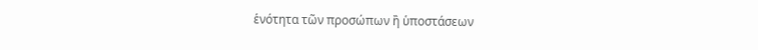ἑνότητα τῶν προσώπων ἢ ὑποστάσεων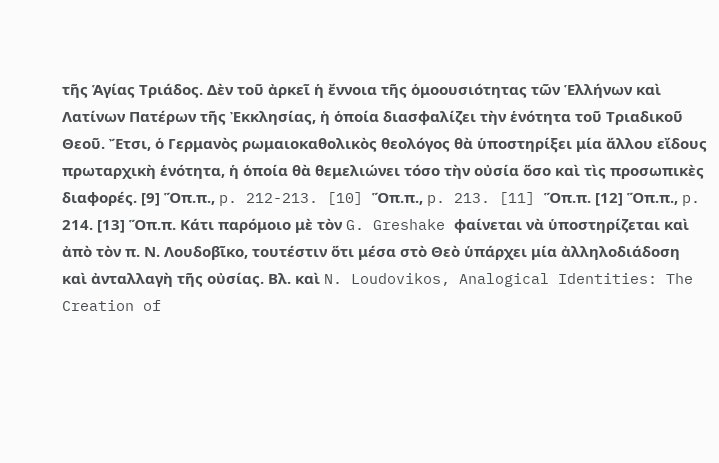τῆς Ἁγίας Τριάδος. Δὲν τοῦ ἀρκεῖ ἡ ἔννοια τῆς ὁμοουσιότητας τῶν Ἑλλήνων καὶ Λατίνων Πατέρων τῆς Ἐκκλησίας, ἡ ὁποία διασφαλίζει τὴν ἑνότητα τοῦ Τριαδικοῦ Θεοῦ. Ἔτσι, ὁ Γερμανὸς ρωμαιοκαθολικὸς θεολόγος θὰ ὑποστηρίξει μία ἄλλου εἴδους πρωταρχικὴ ἑνότητα, ἡ ὁποία θὰ θεμελιώνει τόσο τὴν οὐσία ὅσο καὶ τὶς προσωπικὲς διαφορές. [9] Ὅπ.π., p. 212-213. [10] Ὅπ.π., p. 213. [11] Ὅπ.π. [12] Ὅπ.π., p. 214. [13] Ὅπ.π. Κάτι παρόμοιο μὲ τὸν G. Greshake φαίνεται νὰ ὑποστηρίζεται καὶ ἀπὸ τὸν π. Ν. Λουδοβῖκο, τουτέστιν ὅτι μέσα στὸ Θεὸ ὑπάρχει μία ἀλληλοδιάδοση καὶ ἀνταλλαγὴ τῆς οὐσίας. Βλ. καὶ N. Loudovikos, Analogical Identities: The Creation of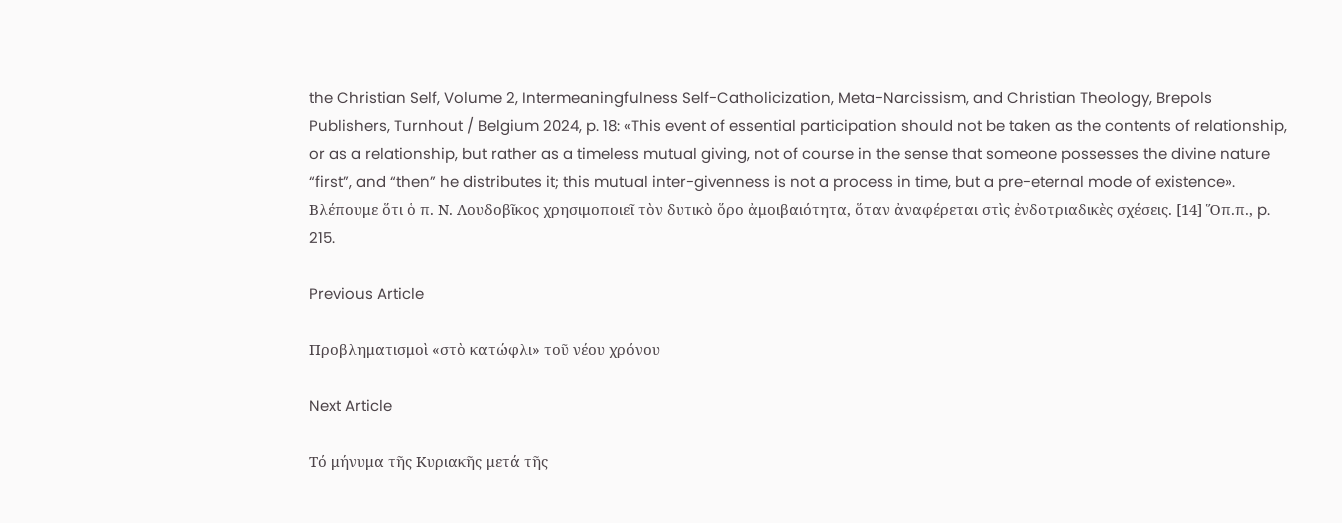the Christian Self, Volume 2, Intermeaningfulness Self-Catholicization, Meta-Narcissism, and Christian Theology, Brepols Publishers, Turnhout / Belgium 2024, p. 18: «This event of essential participation should not be taken as the contents of relationship, or as a relationship, but rather as a timeless mutual giving, not of course in the sense that someone possesses the divine nature “first”, and “then” he distributes it; this mutual inter-givenness is not a process in time, but a pre-eternal mode of existence». Βλέπουμε ὅτι ὁ π. Ν. Λουδοβῖκος χρησιμοποιεῖ τὸν δυτικὸ ὅρο ἀμοιβαιότητα, ὅταν ἀναφέρεται στὶς ἐνδοτριαδικὲς σχέσεις. [14] Ὅπ.π., p. 215.

Previous Article

Προβληματισμοὶ «στὸ κατώφλι» τοῦ νέου χρόνου

Next Article

Τό μήνυμα τῆς Κυριακῆς μετά τῆς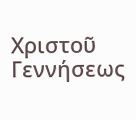Χριστοῦ Γεννήσεως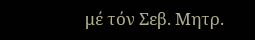μέ τόν Σεβ. Μητρ.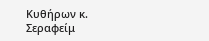Κυθήρων κ. Σεραφείμ